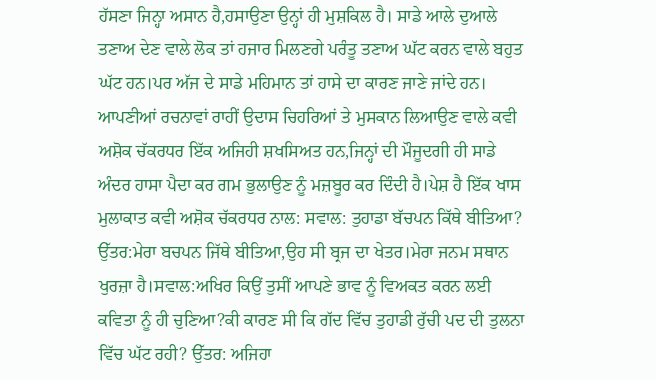ਹੱਸਣਾ ਜਿਨ੍ਹਾ ਅਸਾਨ ਹੈ,ਹਸਾਉਣਾ ਉਨ੍ਹਾਂ ਹੀ ਮੁਸ਼ਕਿਲ ਹੈ। ਸਾਡੇ ਆਲੇ ਦੁਆਲੇ ਤਣਾਅ ਦੇਣ ਵਾਲੇ ਲੋਕ ਤਾਂ ਹਜਾਰ ਮਿਲਣਗੇ ਪਰੰਤੂ ਤਣਾਅ ਘੱਟ ਕਰਨ ਵਾਲੇ ਬਹੁਤ ਘੱਟ ਹਨ।ਪਰ ਅੱਜ ਦੇ ਸਾਡੇ ਮਹਿਮਾਨ ਤਾਂ ਹਾਸੇ ਦਾ ਕਾਰਣ ਜਾਣੇ ਜਾਂਦੇ ਹਨ। ਆਪਣੀਆਂ ਰਚਨਾਵਾਂ ਰਾਹੀਂ ਉਦਾਸ ਚਿਹਰਿਆਂ ਤੇ ਮੁਸਕਾਨ ਲਿਆਉਣ ਵਾਲੇ ਕਵੀ ਅਸ਼ੋਕ ਚੱਕਰਧਰ ਇੱਕ ਅਜਿਹੀ ਸ਼ਖਸਿਅਤ ਹਨ,ਜਿਨ੍ਹਾਂ ਦੀ ਮੌਜੂਦਗੀ ਹੀ ਸਾਡੇ ਅੰਦਰ ਹਾਸਾ ਪੈਦਾ ਕਰ ਗਮ ਭੁਲਾਉਣ ਨੂੰ ਮਜ਼ਬੂਰ ਕਰ ਦਿੰਦੀ ਹੈ।ਪੇਸ਼ ਹੈ ਇੱਕ ਖਾਸ ਮੁਲਾਕਾਤ ਕਵੀ ਅਸ਼ੋਕ ਚੱਕਰਧਰ ਨਾਲ: ਸਵਾਲ: ਤੁਹਾਡਾ ਬੱਚਪਨ ਕਿੱਥੇ ਬੀਤਿਆ? ਉੱਤਰ:ਮੇਰਾ ਬਚਪਨ ਜਿੱਥੇ ਬੀਤਿਆ,ਉਹ ਸੀ ਬ੍ਰਜ ਦਾ ਖੇਤਰ।ਮੇਰਾ ਜਨਮ ਸਥਾਨ ਖੁਰਜ਼ਾ ਹੈ।ਸਵਾਲ:ਅਖਿਰ ਕਿਉਂ ਤੁਸੀਂ ਆਪਣੇ ਭਾਵ ਨੂੰ ਵਿਅਕਤ ਕਰਨ ਲਈ ਕਵਿਤਾ ਨੂੰ ਹੀ ਚੁਣਿਆ?ਕੀ ਕਾਰਣ ਸੀ ਕਿ ਗੱਦ ਵਿੱਚ ਤੁਹਾਡੀ ਰੁੱਚੀ ਪਦ ਦੀ ਤੁਲਨਾ ਵਿੱਚ ਘੱਟ ਰਹੀ? ਉੱਤਰ: ਅਜਿਹਾ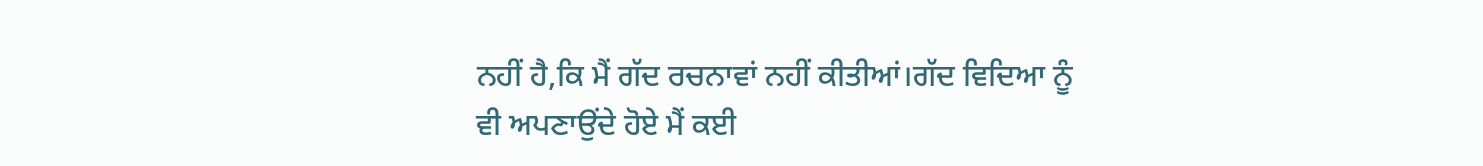ਨਹੀਂ ਹੈ,ਕਿ ਮੈਂ ਗੱਦ ਰਚਨਾਵਾਂ ਨਹੀਂ ਕੀਤੀਆਂ।ਗੱਦ ਵਿਦਿਆ ਨੂੰ ਵੀ ਅਪਣਾਉਂਦੇ ਹੋਏ ਮੈਂ ਕਈ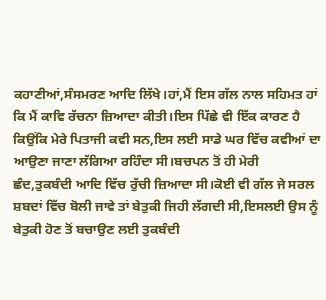ਕਹਾਣੀਆਂ,ਸੰਸਮਰਣ ਆਦਿ ਲਿੱਖੇ।ਹਾਂ,ਮੈਂ ਇਸ ਗੱਲ ਨਾਲ ਸਹਿਮਤ ਹਾਂ ਕਿ ਮੈਂ ਕਾਵਿ ਰੱਚਨਾ ਜ਼ਿਆਦਾ ਕੀਤੀ।ਇਸ ਪਿੱਛੇ ਵੀ ਇੱਕ ਕਾਰਣ ਹੈ ਕਿਉਂਕਿ ਮੇਰੇ ਪਿਤਾਜੀ ਕਵੀ ਸਨ,ਇਸ ਲਈ ਸਾਡੇ ਘਰ ਵਿੱਚ ਕਵੀਆਂ ਦਾ ਆਉਣਾ ਜਾਣਾ ਲੱਗਿਆ ਰਹਿੰਦਾ ਸੀ।ਬਚਪਨ ਤੋਂ ਹੀ ਮੇਰੀ ਛੰਦ,ਤੁਕਬੰਦੀ ਆਦਿ ਵਿੱਚ ਰੁੱਚੀ ਜ਼ਿਆਦਾ ਸੀ।ਕੋਈ ਵੀ ਗੱਲ ਜੇ ਸਰਲ ਸ਼ਬਦਾਂ ਵਿੱਚ ਬੋਲੀ ਜਾਵੇ ਤਾਂ ਬੇਤੁਕੀ ਜਿਹੀ ਲੱਗਦੀ ਸੀ,ਇਸਲਈ ਉਸ ਨੂੰ ਬੇਤੁਕੀ ਹੋਣ ਤੋਂ ਬਚਾਉਣ ਲਈ ਤੁਕਬੰਦੀ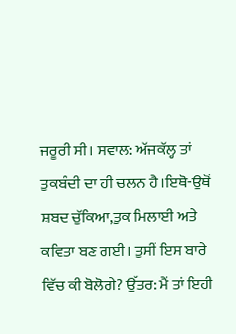ਜਰੂਰੀ ਸੀ। ਸਵਾਲ: ਅੱਜਕੱਲ੍ਹ ਤਾਂ ਤੁਕਬੰਦੀ ਦਾ ਹੀ ਚਲਨ ਹੈ।ਇਥੋ-ਉਥੋਂ ਸ਼ਬਦ ਚੁੱਕਿਆ,ਤੁਕ ਮਿਲਾਈ ਅਤੇ ਕਵਿਤਾ ਬਣ ਗਈ। ਤੁਸੀਂ ਇਸ ਬਾਰੇ ਵਿੱਚ ਕੀ ਬੋਲੋਗੇ? ਉੱਤਰ: ਮੈਂ ਤਾਂ ਇਹੀ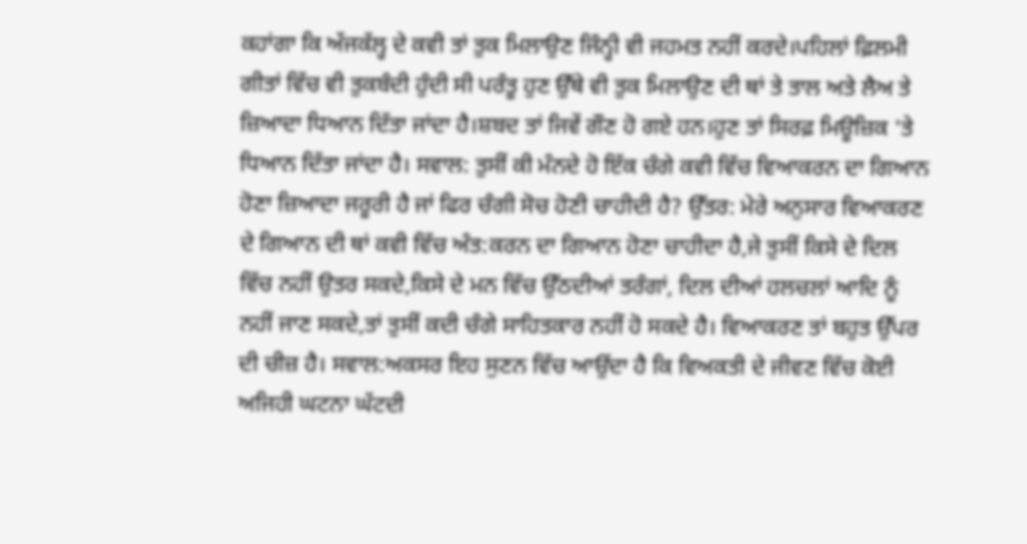ਕਹਾਂਗਾ ਕਿ ਅੱਜਕੱਲ੍ਹ ਦੇ ਕਵੀ ਤਾਂ ਤੁਕ ਮਿਲਾਉਣ ਜਿੰਨ੍ਹੀ ਵੀ ਜਹਮਤ ਨਹੀਂ ਕਰਦੇ।ਪਹਿਲਾਂ ਫ਼ਿਲਮੀ ਗੀਤਾਂ ਵਿੱਚ ਵੀ ਤੁਕਬੰਦੀ ਹੁੰਦੀ ਸੀ ਪਰੰਤੂ ਹੁਣ ਉੱਥੇ ਵੀ ਤੁਕ ਮਿਲਾਉਣ ਦੀ ਥਾਂ ਤੇ ਤਾਲ ਅਤੇ ਲੈਅ ਤੇ ਜ਼ਿਆਦਾ ਧਿਆਨ ਦਿੱਤਾ ਜਾਂਦਾ ਹੈ।ਸ਼ਬਦ ਤਾਂ ਜਿਵੇਂ ਗੌਣ ਹੋ ਗਏ ਹਨ।ਹੁਣ ਤਾਂ ਸਿਰਫ਼ ਮਿਊਜ਼ਿਕ 'ਤੇ ਧਿਆਨ ਦਿੱਤਾ ਜਾਂਦਾ ਹੈ। ਸਵਾਲ: ਤੁਸੀਂ ਕੀ ਮੰਨਦੇ ਹੋ ਇੱਕ ਚੰਗੇ ਕਵੀ ਵਿੱਚ ਵਿਆਕਰਨ ਦਾ ਗਿਆਨ ਹੋਣਾ ਜ਼ਿਆਦਾ ਜਰੂਰੀ ਹੈ ਜਾਂ ਫਿਰ ਚੰਗੀ ਸੋਚ ਹੋਣੀ ਚਾਹੀਦੀ ਹੈ? ਉੱਤਰ: ਮੇਰੇ ਅਨੁਸਾਰ ਵਿਆਕਰਣ ਦੇ ਗਿਆਨ ਦੀ ਥਾਂ ਕਵੀ ਵਿੱਚ ਅੰਤ:ਕਰਨ ਦਾ ਗਿਆਨ ਹੋਣਾ ਚਾਹੀਦਾ ਹੈ,ਜੇ ਤੁਸੀਂ ਕਿਸੇ ਦੇ ਦਿਲ ਵਿੱਚ ਨਹੀਂ ਉਤਰ ਸਕਦੇ,ਕਿਸੇ ਦੇ ਮਨ ਵਿੱਚ ਉੱਠਦੀਆਂ ਤਰੰਗਾਂ, ਦਿਲ ਦੀਆਂ ਹਲਚਲਾਂ ਆਦਿ ਨੂੰ ਨਹੀਂ ਜਾਣ ਸਕਦੇ,ਤਾਂ ਤੁਸੀਂ ਕਦੀ ਚੰਗੇ ਸਾਹਿਤਕਾਰ ਨਹੀਂ ਹੋ ਸਕਦੇ ਹੈ। ਵਿਆਕਰਣ ਤਾਂ ਬਹੁਤ ਉੱਪਰ ਦੀ ਚੀਜ਼ ਹੈ। ਸਵਾਲ:ਅਕਸਰ ਇਹ ਸੁਣਨ ਵਿੱਚ ਆਉਂਦਾ ਹੈ ਕਿ ਵਿਅਕਤੀ ਦੇ ਜੀਵਣ ਵਿੱਚ ਕੋਈ ਅਜਿਹੀ ਘਟਨਾ ਘੱਟਦੀ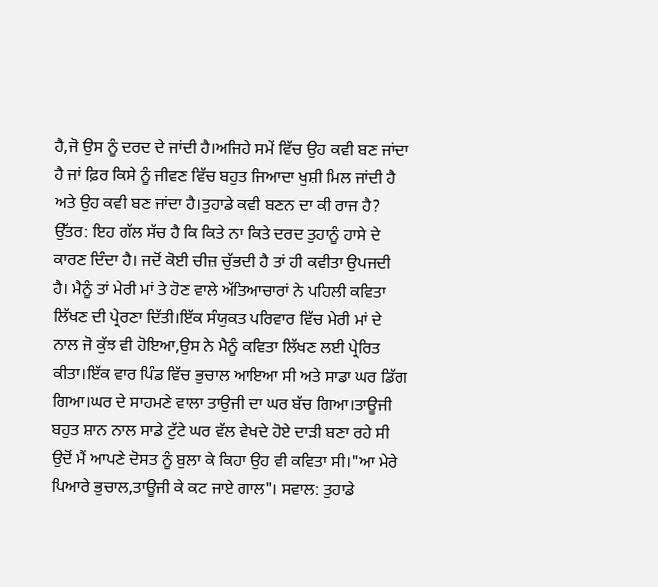ਹੈ,ਜੋ ਉਸ ਨੂੰ ਦਰਦ ਦੇ ਜਾਂਦੀ ਹੈ।ਅਜਿਹੇ ਸਮੇਂ ਵਿੱਚ ਉਹ ਕਵੀ ਬਣ ਜਾਂਦਾ ਹੈ ਜਾਂ ਫ਼ਿਰ ਕਿਸੇ ਨੂੰ ਜੀਵਣ ਵਿੱਚ ਬਹੁਤ ਜਿਆਦਾ ਖੁਸ਼ੀ ਮਿਲ ਜਾਂਦੀ ਹੈ ਅਤੇ ਉਹ ਕਵੀ ਬਣ ਜਾਂਦਾ ਹੈ।ਤੁਹਾਡੇ ਕਵੀ ਬਣਨ ਦਾ ਕੀ ਰਾਜ ਹੈ? ਉੱਤਰ: ਇਹ ਗੱਲ ਸੱਚ ਹੈ ਕਿ ਕਿਤੇ ਨਾ ਕਿਤੇ ਦਰਦ ਤੁਹਾਨੂੰ ਹਾਸੇ ਦੇ ਕਾਰਣ ਦਿੰਦਾ ਹੈ। ਜਦੋਂ ਕੋਈ ਚੀਜ਼ ਚੁੱਭਦੀ ਹੈ ਤਾਂ ਹੀ ਕਵੀਤਾ ਉਪਜਦੀ ਹੈ। ਮੈਨੂੰ ਤਾਂ ਮੇਰੀ ਮਾਂ ਤੇ ਹੋਣ ਵਾਲੇ ਅੱਤਿਆਚਾਰਾਂ ਨੇ ਪਹਿਲੀ ਕਵਿਤਾ ਲਿੱਖਣ ਦੀ ਪ੍ਰੇਰਣਾ ਦਿੱਤੀ।ਇੱਕ ਸੰਯੁਕਤ ਪਰਿਵਾਰ ਵਿੱਚ ਮੇਰੀ ਮਾਂ ਦੇ ਨਾਲ ਜੋ ਕੁੱਝ ਵੀ ਹੋਇਆ,ਉਸ ਨੇ ਮੈਨੂੰ ਕਵਿਤਾ ਲਿੱਖਣ ਲਈ ਪ੍ਰੇਰਿਤ ਕੀਤਾ।ਇੱਕ ਵਾਰ ਪਿੰਡ ਵਿੱਚ ਭੁਚਾਲ ਆਇਆ ਸੀ ਅਤੇ ਸਾਡਾ ਘਰ ਡਿੱਗ ਗਿਆ।ਘਰ ਦੇ ਸਾਹਮਣੇ ਵਾਲਾ ਤਾਉਜੀ ਦਾ ਘਰ ਬੱਚ ਗਿਆ।ਤਾਊਜੀ ਬਹੁਤ ਸ਼ਾਨ ਨਾਲ ਸਾਡੇ ਟੁੱਟੇ ਘਰ ਵੱਲ ਵੇਖਦੇ ਹੋਏ ਦਾੜੀ ਬਣਾ ਰਹੇ ਸੀ ਉਦੋਂ ਮੈਂ ਆਪਣੇ ਦੋਸਤ ਨੂੰ ਬੁਲਾ ਕੇ ਕਿਹਾ ਉਹ ਵੀ ਕਵਿਤਾ ਸੀ।"ਆ ਮੇਰੇ ਪਿਆਰੇ ਭੁਚਾਲ,ਤਾਊਜੀ ਕੇ ਕਟ ਜਾਏ ਗਾਲ"। ਸਵਾਲ: ਤੁਹਾਡੇ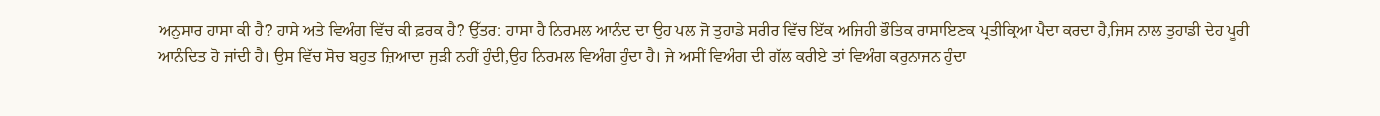ਅਨੁਸਾਰ ਹਾਸਾ ਕੀ ਹੈ? ਹਾਸੇ ਅਤੇ ਵਿਅੰਗ ਵਿੱਚ ਕੀ ਫ਼ਰਕ ਹੈ? ਉੱਤਰ: ਹਾਸਾ ਹੈ ਨਿਰਮਲ ਆਨੰਦ ਦਾ ਉਹ ਪਲ ਜੋ ਤੁਹਾਡੇ ਸਰੀਰ ਵਿੱਚ ਇੱਕ ਅਜਿਹੀ ਭੌਤਿਕ ਰਾਸਾਇਣਕ ਪ੍ਰਤੀਕ੍ਰਿਆ ਪੈਦਾ ਕਰਦਾ ਹੈ,ਜਿਸ ਨਾਲ ਤੁਹਾਡੀ ਦੇਹ ਪੂਰੀ ਆਨੰਦਿਤ ਹੋ ਜਾਂਦੀ ਹੈ। ਉਸ ਵਿੱਚ ਸੋਚ ਬਹੁਤ ਜ਼ਿਆਦਾ ਜੁੜੀ ਨਹੀਂ ਹੁੰਦੀ,ਉਹ ਨਿਰਮਲ ਵਿਅੰਗ ਹੁੰਦਾ ਹੈ। ਜੇ ਅਸੀਂ ਵਿਅੰਗ ਦੀ ਗੱਲ ਕਰੀਏ ਤਾਂ ਵਿਅੰਗ ਕਰੁਨਾਜਨ ਹੁੰਦਾ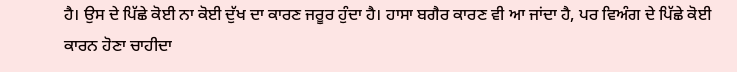ਹੈ। ਉਸ ਦੇ ਪਿੱਛੇ ਕੋਈ ਨਾ ਕੋਈ ਦੁੱਖ ਦਾ ਕਾਰਣ ਜਰੂਰ ਹੁੰਦਾ ਹੈ। ਹਾਸਾ ਬਗੈਰ ਕਾਰਣ ਵੀ ਆ ਜਾਂਦਾ ਹੈ, ਪਰ ਵਿਅੰਗ ਦੇ ਪਿੱਛੇ ਕੋਈ ਕਾਰਨ ਹੋਣਾ ਚਾਹੀਦਾ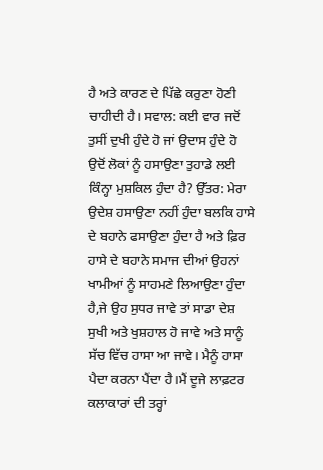ਹੈ ਅਤੇ ਕਾਰਣ ਦੇ ਪਿੱਛੇ ਕਰੁਣਾ ਹੋਣੀ ਚਾਹੀਦੀ ਹੈ। ਸਵਾਲ: ਕਈ ਵਾਰ ਜਦੋਂ ਤੁਸੀਂ ਦੁਖੀ ਹੁੰਦੇ ਹੋ ਜਾਂ ਉਦਾਸ ਹੁੰਦੇ ਹੋ ਉਦੋਂ ਲੋਕਾਂ ਨੂੰ ਹਸਾਉਣਾ ਤੁਹਾਡੇ ਲਈ ਕਿੰਨ੍ਹਾ ਮੁਸ਼ਕਿਲ ਹੁੰਦਾ ਹੈ? ਉੱਤਰ: ਮੇਰਾ ਉਦੇਸ਼ ਹਸਾਉਣਾ ਨਹੀਂ ਹੁੰਦਾ ਬਲਕਿ ਹਾਸੇ ਦੇ ਬਹਾਨੇ ਫਸਾਉਣਾ ਹੁੰਦਾ ਹੈ ਅਤੇ ਫ਼ਿਰ ਹਾਸੇ ਦੇ ਬਹਾਨੇ ਸਮਾਜ ਦੀਆਂ ਉਹਨਾਂ ਖਾਮੀਆਂ ਨੂੰ ਸਾਹਮਣੇ ਲਿਆਉਣਾ ਹੁੰਦਾ ਹੈ,ਜੇ ਉਹ ਸੁਧਰ ਜਾਵੇ ਤਾਂ ਸਾਡਾ ਦੇਸ਼ ਸੁਖੀ ਅਤੇ ਖੁਸ਼ਹਾਲ ਹੋ ਜਾਵੇ ਅਤੇ ਸਾਨੂੰ ਸੱਚ ਵਿੱਚ ਹਾਸਾ ਆ ਜਾਵੇ। ਮੈਨੂੰ ਹਾਸਾ ਪੈਦਾ ਕਰਨਾ ਪੈਂਦਾ ਹੈ।ਮੈਂ ਦੂਜੇ ਲਾਫ਼ਟਰ ਕਲਾਕਾਰਾਂ ਦੀ ਤਰ੍ਹਾਂ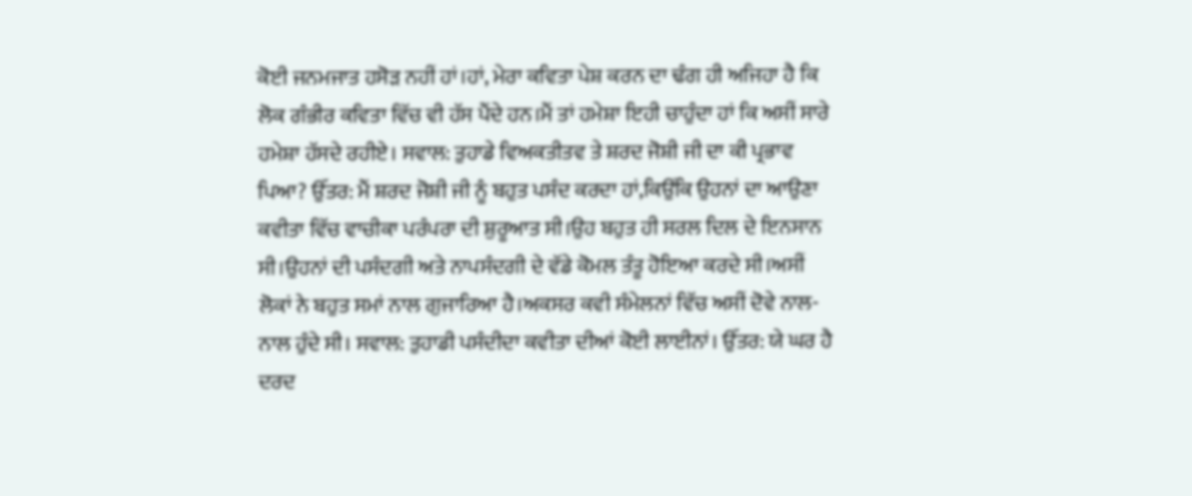ਕੋਈ ਜਨਮਜਾਤ ਹਸੋੜ ਨਹੀਂ ਹਾਂ।ਹਾਂ, ਮੇਰਾ ਕਵਿਤਾ ਪੇਸ਼ ਕਰਨ ਦਾ ਢੰਗ ਹੀ ਅਜਿਹਾ ਹੈ ਕਿ ਲੋਕ ਗੰਭੀਰ ਕਵਿਤਾ ਵਿੱਚ ਵੀ ਹੱਸ ਪੈਂਦੇ ਹਨ।ਮੈਂ ਤਾਂ ਹਮੇਸ਼ਾ ਇਹੀ ਚਾਹੁੰਦਾ ਹਾਂ ਕਿ ਅਸੀਂ ਸਾਰੇ ਹਮੇਸ਼ਾ ਹੱਸਦੇ ਰਹੀਏ। ਸਵਾਲ: ਤੁਹਾਡੇ ਵਿਅਕਤੀਤਵ ਤੇ ਸ਼ਰਦ ਜੋਸ਼ੀ ਜੀ ਦਾ ਕੀ ਪ੍ਰਭਾਵ ਪਿਆ? ਉੱਤਰ: ਮੈਂ ਸ਼ਰਦ ਜੋਸ਼ੀ ਜੀ ਨੂੰ ਬਹੁਤ ਪਸੰਦ ਕਰਦਾ ਹਾਂ,ਕਿਉਂਕਿ ਉਹਨਾਂ ਦਾ ਆਉਣਾ ਕਵੀਤਾ ਵਿੱਚ ਵਾਚੀਕਾ ਪਰੰਪਰਾ ਦੀ ਸ਼ੁਰੂਆਤ ਸੀ।ਉਹ ਬਹੁਤ ਹੀ ਸਰਲ ਦਿਲ ਦੇ ਇਨਸਾਨ ਸੀ।ਉਹਨਾਂ ਦੀ ਪਸੰਦਗੀ ਅਤੇ ਨਾਪਸੰਦਗੀ ਦੇ ਵੱਡੇ ਕੋਮਲ ਤੰਤੂ ਹੋਇਆ ਕਰਦੇ ਸੀ।ਅਸੀਂ ਲੋਕਾਂ ਨੇ ਬਹੁਤ ਸਮਾਂ ਨਾਲ ਗੁਜਾਰਿਆ ਹੈ।ਅਕਸਰ ਕਵੀ ਸੰਮੇਲਨਾਂ ਵਿੱਚ ਅਸੀਂ ਦੋਵੇ ਨਾਲ-ਨਾਲ ਹੁੰਦੇ ਸੀ। ਸਵਾਲ: ਤੁਹਾਡੀ ਪਸੰਦੀਦਾ ਕਵੀਤਾ ਦੀਆਂ ਕੋਈ ਲਾਈਨਾਂ। ਉੱਤਰ: ਯੇ ਘਰ ਹੈ ਦਰਦ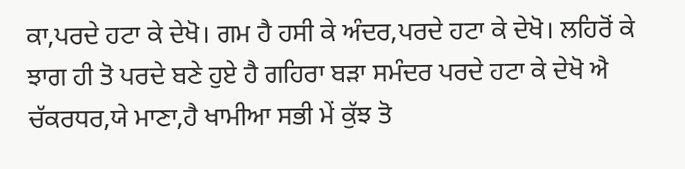ਕਾ,ਪਰਦੇ ਹਟਾ ਕੇ ਦੇਖੋ। ਗਮ ਹੈ ਹਸੀ ਕੇ ਅੰਦਰ,ਪਰਦੇ ਹਟਾ ਕੇ ਦੇਖੋ। ਲਹਿਰੋਂ ਕੇ ਝਾਗ ਹੀ ਤੋ ਪਰਦੇ ਬਣੇ ਹੁਏ ਹੈ ਗਹਿਰਾ ਬੜਾ ਸਮੰਦਰ ਪਰਦੇ ਹਟਾ ਕੇ ਦੇਖੋ ਐ ਚੱਕਰਧਰ,ਯੇ ਮਾਣਾ,ਹੈ ਖਾਮੀਆ ਸਭੀ ਮੇਂ ਕੁੱਝ ਤੋ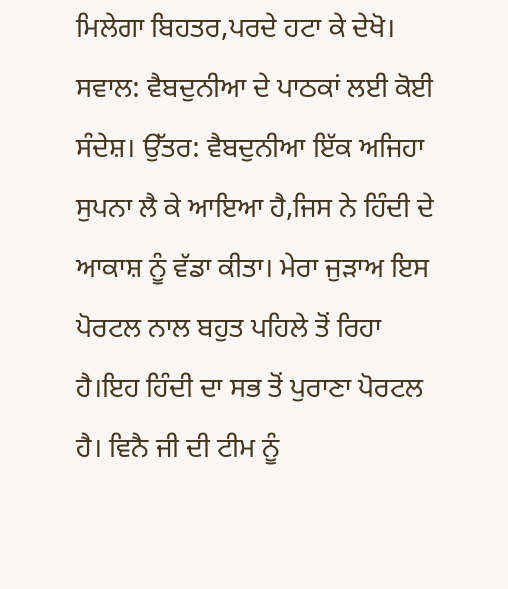ਮਿਲੇਗਾ ਬਿਹਤਰ,ਪਰਦੇ ਹਟਾ ਕੇ ਦੇਖੋ। ਸਵਾਲ: ਵੈਬਦੁਨੀਆ ਦੇ ਪਾਠਕਾਂ ਲਈ ਕੋਈ ਸੰਦੇਸ਼। ਉੱਤਰ: ਵੈਬਦੁਨੀਆ ਇੱਕ ਅਜਿਹਾ ਸੁਪਨਾ ਲੈ ਕੇ ਆਇਆ ਹੈ,ਜਿਸ ਨੇ ਹਿੰਦੀ ਦੇ ਆਕਾਸ਼ ਨੂੰ ਵੱਡਾ ਕੀਤਾ। ਮੇਰਾ ਜੁੜਾਅ ਇਸ ਪੋਰਟਲ ਨਾਲ ਬਹੁਤ ਪਹਿਲੇ ਤੋਂ ਰਿਹਾ ਹੈ।ਇਹ ਹਿੰਦੀ ਦਾ ਸਭ ਤੋਂ ਪੁਰਾਣਾ ਪੋਰਟਲ ਹੈ। ਵਿਨੈ ਜੀ ਦੀ ਟੀਮ ਨੂੰ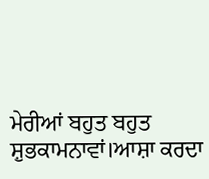ਮੇਰੀਆਂ ਬਹੁਤ ਬਹੁਤ ਸ਼ੁਭਕਾਮਨਾਵਾਂ।ਆਸ਼ਾ ਕਰਦਾ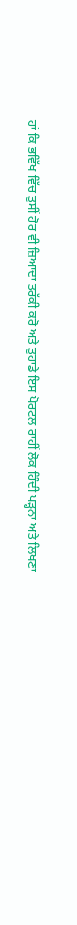ਹਾਂ ਕਿ ਭਵਿੱਖ ਵਿੱਚ ਤੁਸੀਂ ਹੋਰ ਵੀ ਜ਼ਿਆਦਾ ਤਰੱਕੀ ਕਰੋ ਅਤੇ ਤੁਹਾਡੇ ਇਸ ਪੋਰਟਲ ਰਾਹੀਂ ਲੋਕ ਹਿੰਦੀ ਪੜ੍ਹਨਾ ਅਤੇ ਲਿਖਣਾ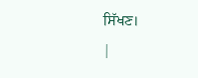ਸਿੱਖਣ।
|